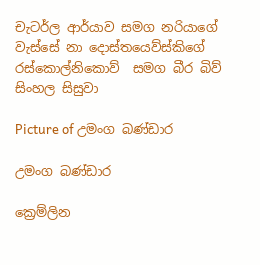චැටර්ල ආර්යාව සමග නරියාගේ වැස්සේ නා දොස්තයෙව්ස්කිගේ  රස්කොල්නිකොව්  සමග බීර බිව් සිංහල සිසුවා

Picture of උමංග බණ්ඩාර

උමංග බණ්ඩාර

ක්‍රෙම්ලින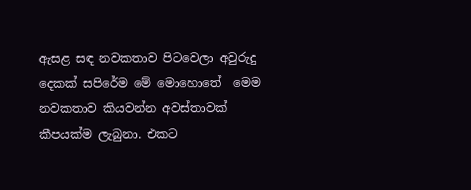ඇසළ සඳ නවකතාව පිටවෙලා අවුරුදු දෙකක් සපිරේම මේ මොහොතේ  මෙම නවකතාව කියවන්න අවස්තාවක් කීපයක්ම ලැබුනා. එකට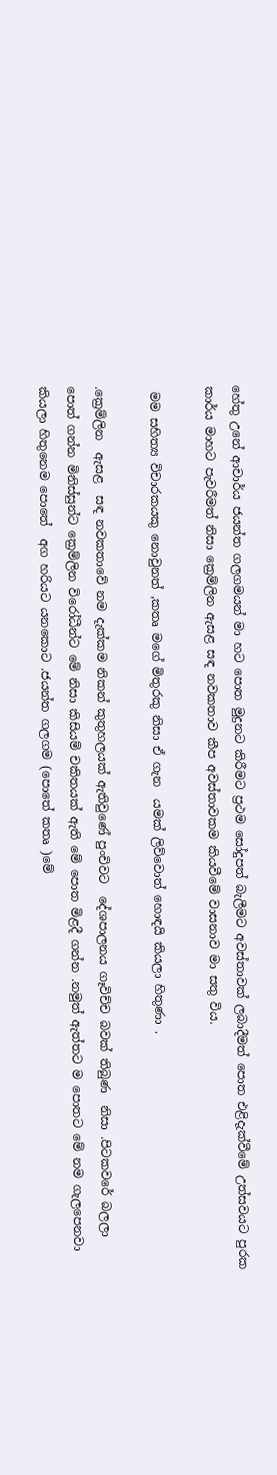හේතු උනේ ආචාර්ය ජයන්ත ගලගමයන් මා හට පොත මුද්‍රනට කිරීමට ප්‍රථම සෝදුපත් බැලීමට අවස්තාවක් ලබාදීමත් පොත එළිදැක්වීමේ උත්සවයට පුරක කාර්ය මාහට පැවරීමත් නිසා ක්‍රෙම්ලින ඇසළ සඳ නවකතාව කීප අවස්තාවකම කියවීමේ වාසනාව මා සතු විය.

 මම සහිත්‍ය විචාරකයකු නොවුනත් ,කතෘ මගේ මිතුරකු නිසා ඒ ගැන  යමක් ලිව්වොත් හොඳයි කියලා හිතුණා .

.ක්‍රෙම්ලින  ඇසළ  සඳ නවකතාවේ නම දැක්කම නිකන් කුතුහලයක් ඇතිවුණේ පුංචිවට  දේශපාලනය ගෑවිච්ච බවක් තිබුණ  නිසා .පිටකවරේ බලලා පොත් ගන්න මිනිස්සුන්ට ක්‍රෙම්ලින විරෝධීන්ට මේ නිසා කිසියම් චකිතයක් ඇති මේ පොත මිළදී ගන්න .නමුත් ඇත්තට ම පොතට මේ නම ගැලපෙනවා කියලා හිතුනෙම පොතේ  අග හරියට යනකොට .ජයන්ත ගලගම (පොතේ කතෘ )මේ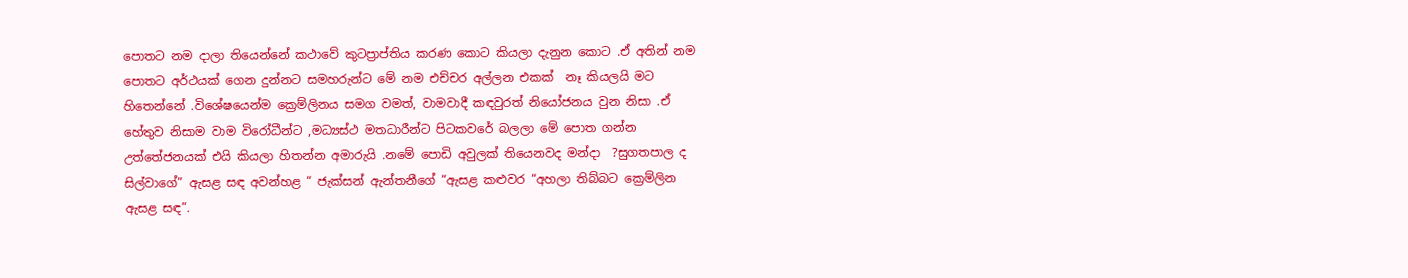පොතට නම දාලා තියෙන්නේ කථාවේ කුටප්‍රාප්තිය කරණ කොට කියලා දැනුන කොට .ඒ අතින් නම පොතට අර්ථයක් ගෙන දුන්නට සමහරුන්ට මේ නම එච්චර අල්ලන එකක්  නෑ කියලයි මට හිතෙන්නේ .විශේෂයෙන්ම ක්‍රෙම්ලිනය සමග වමත්, වාමවාදී කඳවුරත් නියෝජනය වුන නිසා .ඒ හේතුව නිසාම වාම විරෝධීන්ට ,මධ්‍යස්ථ මතධාරීන්ට පිටකවරේ බලලා මේ පොත ගන්න උත්තේජනයක් එයි කියලා හිතන්න අමාරුයි .නමේ පොඩි අවුලක් තියෙනවද මන්දා  ?සුගතපාල ද සිල්වාගේ” ඇසළ සඳ අවන්හළ “ ජැක්සන් ඇන්තනීගේ “ඇසළ කළුවර “අහලා තිබ්බට ක්‍රෙම්ලින ඇසළ සඳ”.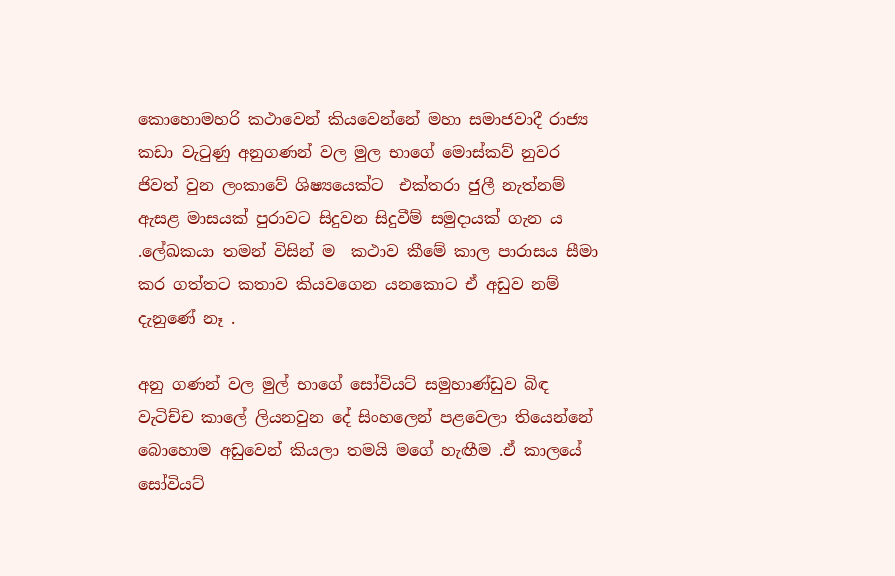කොහොමහරි කථාවෙන් කියවෙන්නේ මහා සමාජවාදී රාජ්‍ය කඩා වැටුණු අනුගණන් වල මුල භාගේ මොස්කව් නුවර ජිවත් වුන ලංකාවේ ශිෂ්‍යයෙක්ට  එක්තරා ජුලී නැත්නම් ඇසළ මාසයක් පුරාවට සිදුවන සිදුවීම් සමුදායක් ගැන ය .ලේඛකයා තමන් විසින් ම  කථාව කීමේ කාල පාරාසය සීමා කර ගත්තට කතාව කියවගෙන යනකොට ඒ අඩුව නම් දැනුණේ නෑ .

අනු ගණන් වල මුල් භාගේ සෝවියට් සමුහාණ්ඩුව බිඳ වැටිච්ච කාලේ ලියනවුන දේ සිංහලෙන් පළවෙලා තියෙන්නේ බොහොම අඩුවෙන් කියලා තමයි මගේ හැඟීම .ඒ කාලයේ සෝවියට්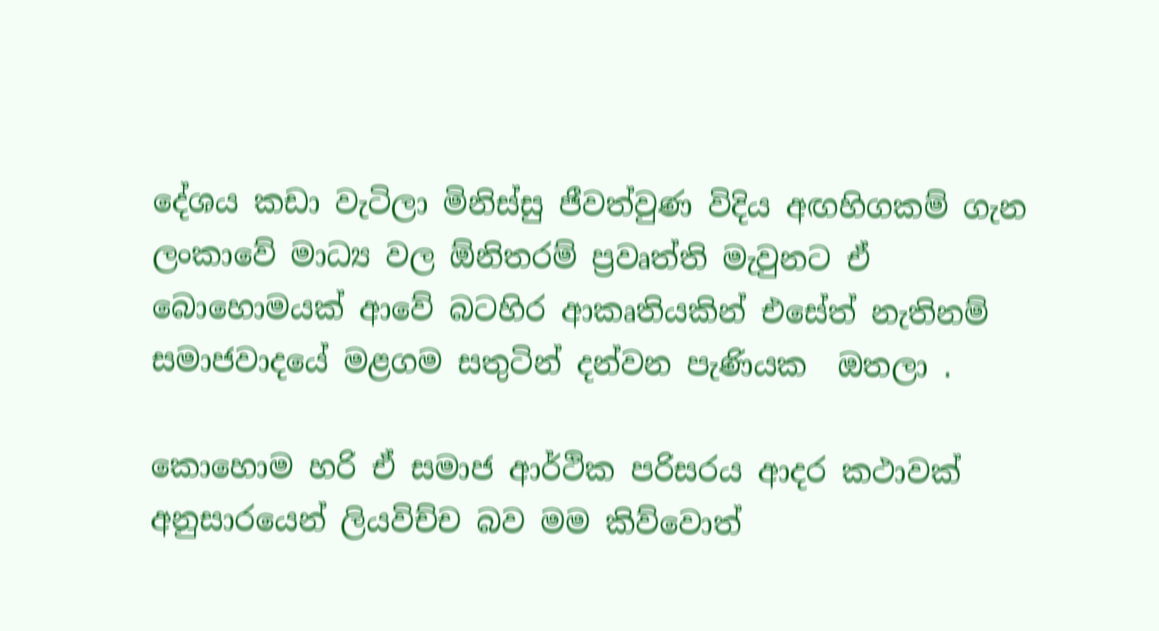දේශය කඩා වැටිලා මිනිස්සු ජීවත්වුණ විදිය අඟහිගකම් ගැන  ලංකාවේ මාධ්‍ය වල ඕනිතරම් ප්‍රවෘත්ති මැවුනට ඒ බොහොමයක් ආවේ බටහිර ආකෘතියකින් එසේත් නැතිනම් සමාජවාදයේ මළගම සතුටින් දන්වන පැණියක  ඔතලා .

කොහොම හරි ඒ සමාජ ආර්ථික පරිසරය ආදර කථාවක් අනුසාරයෙන් ලියවිච්ච බව මම කිව්වොත්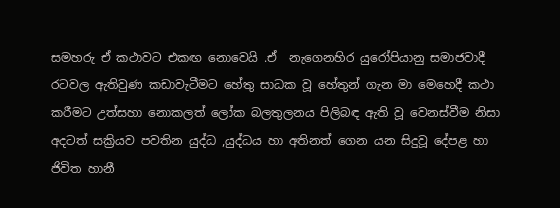සමහරු ඒ කථාවට එකඟ නොවෙයි .ඒ  නැගෙනහිර යුරෝපියානු සමාජවාදී රටවල ඇතිවුණ කඩාවැටීමට හේතු සාධක වූ හේතුන් ගැන මා මෙහෙදී කථා කරීමට උත්සහා නොකලත් ලෝක බලතුලනය පිලිබඳ ඇති වූ වෙනස්වීම නිසා අදටත් සක්‍රියව පවතින යුද්ධ ,යුද්ධය හා අතිනත් ගෙන යන සිදුවූ දේපළ හා ජිවිත හානී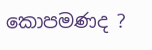කොපමණද ?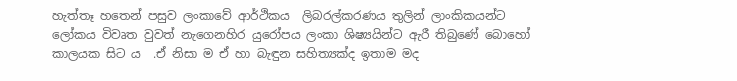හැත්තෑ හතෙන් පසුව ලංකාවේ ආර්ථිකය  ලිබරල්කරණය තුලින් ලාංකිකයන්ට ලෝකය විවෘත වුවත් නැගෙනහිර යුරෝපය ලංකා ශිෂ්‍යයින්ට ඇරී තිබුණේ බොහෝ කාලයක සිට ය  .ඒ නිසා ම ඒ හා බැඳුන සහිත්‍යක්ද ඉතාම මද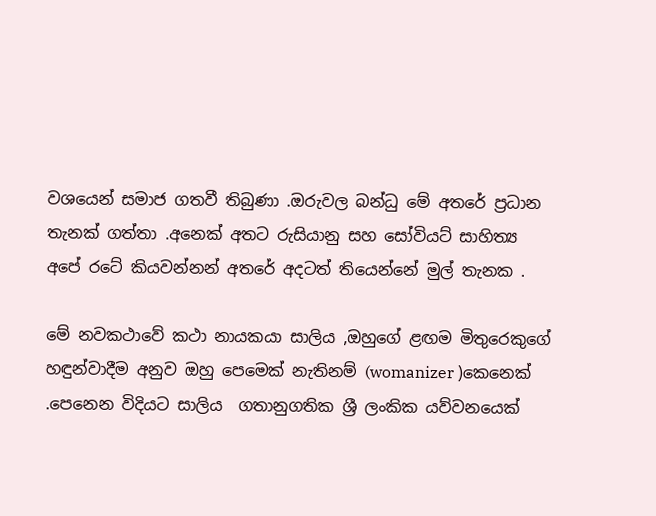වශයෙන් සමාජ ගතවී තිබුණා .ඔරුවල බන්ධු මේ අතරේ ප්‍රධාන තැනක් ගත්තා .අනෙක් අතට රුසියානු සහ සෝවියට් සාහිත්‍ය අපේ රටේ කියවන්නන් අතරේ අදටත් තියෙන්නේ මුල් තැනක .

මේ නවකථාවේ කථා නායකයා සාලිය ,ඔහුගේ ළඟම මිතුරෙකුගේ හඳුන්වාදීම අනුව ඔහු පෙමෙක් නැතිනම් (womanizer )කෙනෙක් .පෙනෙන විදියට සාලිය  ගතානුගතික ශ්‍රී ලංකික යව්වනයෙක්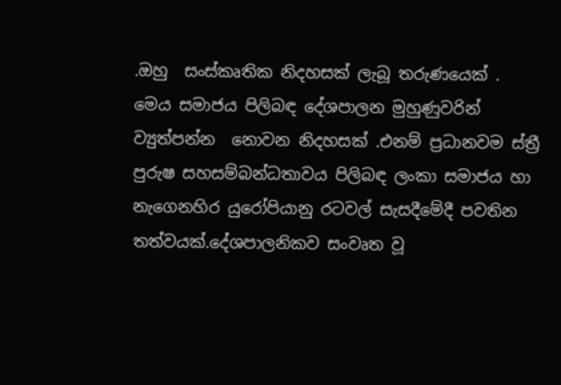.ඔහු  සංස්කෘතික නිදහසක් ලැබූ තරුණයෙක් .  මෙය සමාජය පිලිබඳ දේශපාලන මුහුණුවරින්  ව්‍යුත්පන්න  නොවන නිදහසක් .එනම් ප්‍රධානවම ස්ත්‍රී පුරුෂ සහසම්බන්ධතාවය පිලිබඳ ලංකා සමාජය හා නැගෙනහිර යුරෝපියානු රටවල් සැසදීමේදී පවතින තත්වයක්.දේශපාලනිකව සංවෘත වූ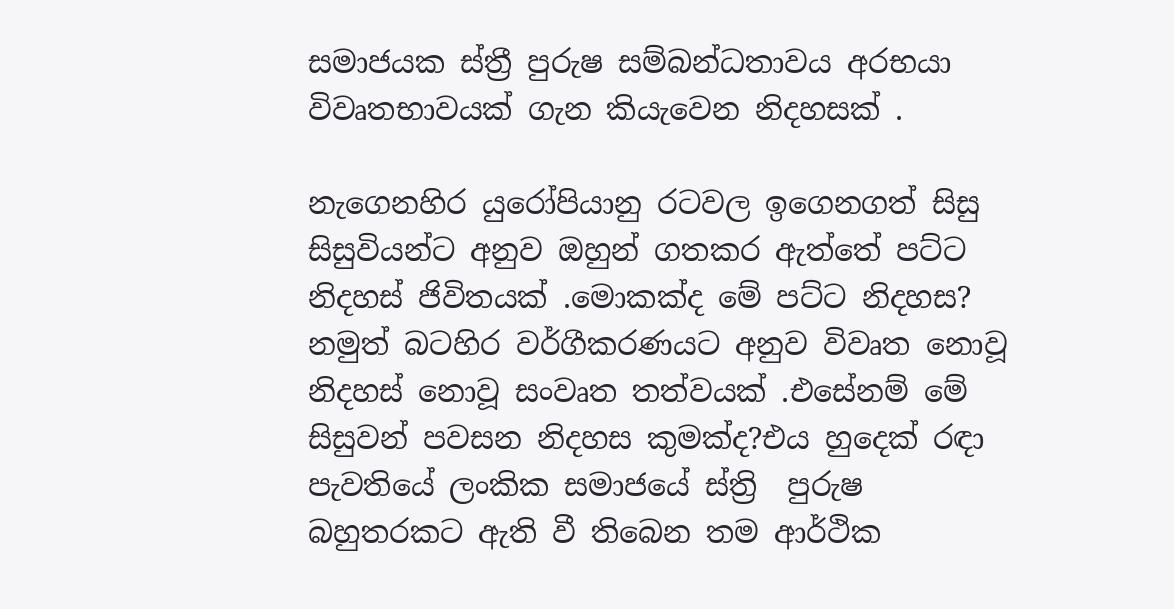සමාජයක ස්ත්‍රී පුරුෂ සම්බන්ධතාවය අරභයා විවෘතභාවයක් ගැන කියැවෙන නිදහසක් .

නැගෙනහිර යුරෝපියානු රටවල ඉගෙනගත් සිසු සිසුවියන්ට අනුව ඔහුන් ගතකර ඇත්තේ පට්ට  නිදහස් ජිවිතයක් .මොකක්ද මේ පට්ට නිදහස? නමුත් බටහිර වර්ගීකරණයට අනුව විවෘත නොවූ නිදහස් නොවූ සංවෘත තත්වයක් .එසේනම් මේ සිසුවන් පවසන නිදහස කුමක්ද?එය හුදෙක් රඳා පැවතියේ ලංකික සමාජයේ ස්ත්‍රි  පුරුෂ බහුතරකට ඇති වී තිබෙන තම ආර්ථික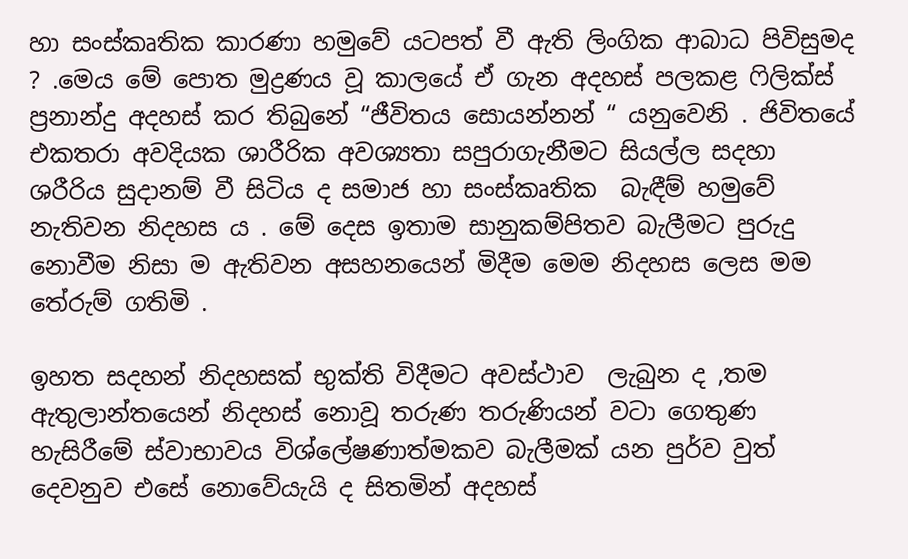හා සංස්කෘතික කාරණා හමුවේ යටපත් වී ඇති ලිංගික ආබාධ පිවිසුමද ? .මෙය මේ පොත මුද්‍රණය වූ කාලයේ ඒ ගැන අදහස් පලකළ ෆිලික්ස් ප්‍රනාන්දු අදහස් කර තිබුනේ “ජීවිතය සොයන්නන් “ යනුවෙනි . ජිවිතයේ එකතරා අවදියක ශාරීරික අවශ්‍යතා සපුරාගැනීමට සියල්ල සදහා ශරීරිය සුදානම් වී සිටිය ද සමාජ හා සංස්කෘතික  බැඳීම් හමුවේ නැතිවන නිදහස ය . මේ දෙස ඉතාම සානුකම්පිතව බැලීමට පුරුදු නොවීම නිසා ම ඇතිවන අසහනයෙන් මිදීම මෙම නිදහස ලෙස මම තේරුම් ගතිමි .

ඉහත සදහන් නිදහසක් භුක්ති විදීමට අවස්ථාව  ලැබුන ද ,තම ඇතුලාන්තයෙන් නිදහස් නොවූ තරුණ තරුණියන් වටා ගෙතුණ හැසිරීමේ ස්වාභාවය විශ්ලේෂණාත්මකව බැලීමක් යන පුර්ව වුත් දෙවනුව එසේ නොවේයැයි ද සිතමින් අදහස්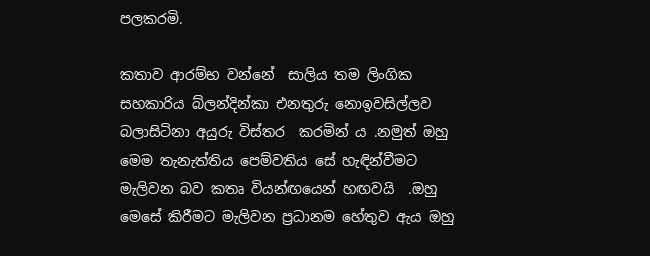පලකරමි.

කතාව ආරම්භ වන්නේ  සාලිය තම ලිංගික සහකාරිය බ්ලන්දින්කා එනතුරු නොඉවසිල්ලව බලාසිටිනා අයුරු විස්තර  කරමින් ය .නමුත් ඔහු මෙම තැනැත්තිය පෙම්වතිය සේ හැඳින්වීමට මැලිවන බව කතෘ වියන්ඟයෙන් හඟවයි  .ඔහු මෙසේ කිරීමට මැලිවන ප්‍රධානම හේතුව ඇය ඔහු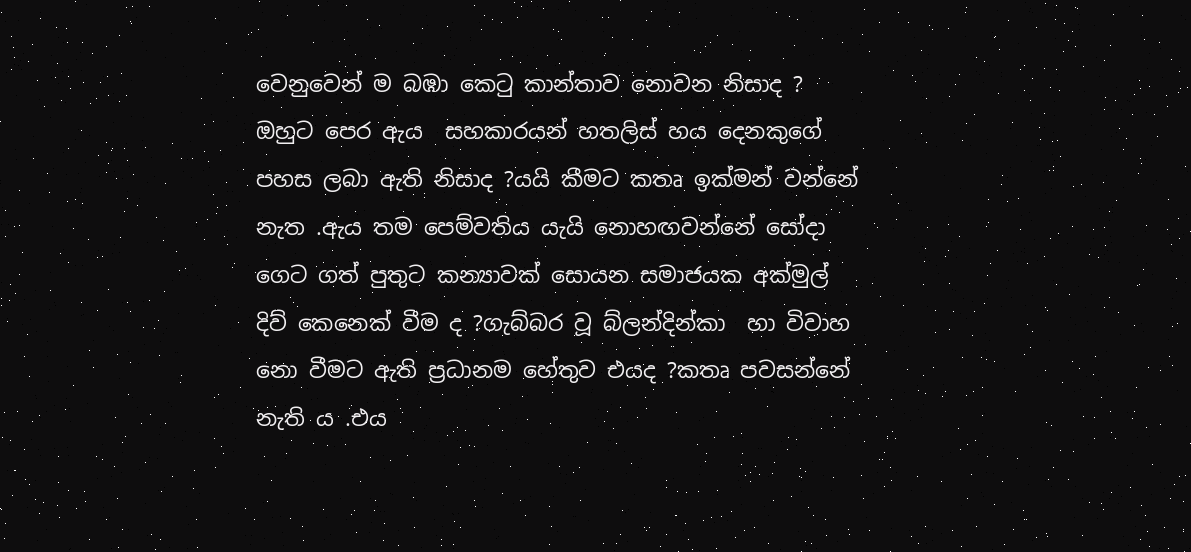වෙනුවෙන් ම බඹා කෙටු කාන්තාව නොවන නිසාද ? ඔහුට පෙර ඇය  සහකාරයන් හතලිස් හය දෙනකුගේ පහස ලබා ඇති නිසාද ?යයි කීමට කතෘ ඉක්මන් වන්නේ නැත .ඇය තම පෙම්වතිය යැයි නොහඟවන්නේ සෝදා ගෙට ගත් පුතුට කන්‍යාවක් සොයන සමාජයක අක්මුල් දිව් කෙනෙක් වීම ද ?ගැබ්බර වූ බ්ලන්දින්කා  හා විවාහ නො වීමට ඇති ප්‍රධානම හේතුව එයද ?කතෘ පවසන්නේ නැති ය .එය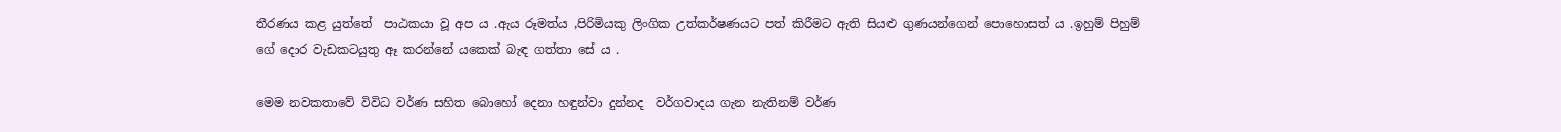තීරණය කළ යුත්තේ  පාඨකයා වූ අප ය .ඇය රූමත්ය ,පිරිමියකු ලිංගික උත්කර්ෂණයට පත් කිරීමට ඇති සියළු ගුණයන්ගෙන් පොහොසත් ය .ඉහුම් පිහුම් ගේ දොර වැඩකටයුතු ඈ කරන්නේ යකෙක් බැඳ ගත්තා සේ ය .

මෙම නවකතාවේ විවිධ වර්ණ සහිත බොහෝ දෙනා හඳුන්වා දුන්නද  වර්ගවාදය ගැන නැතිනම් වර්ණ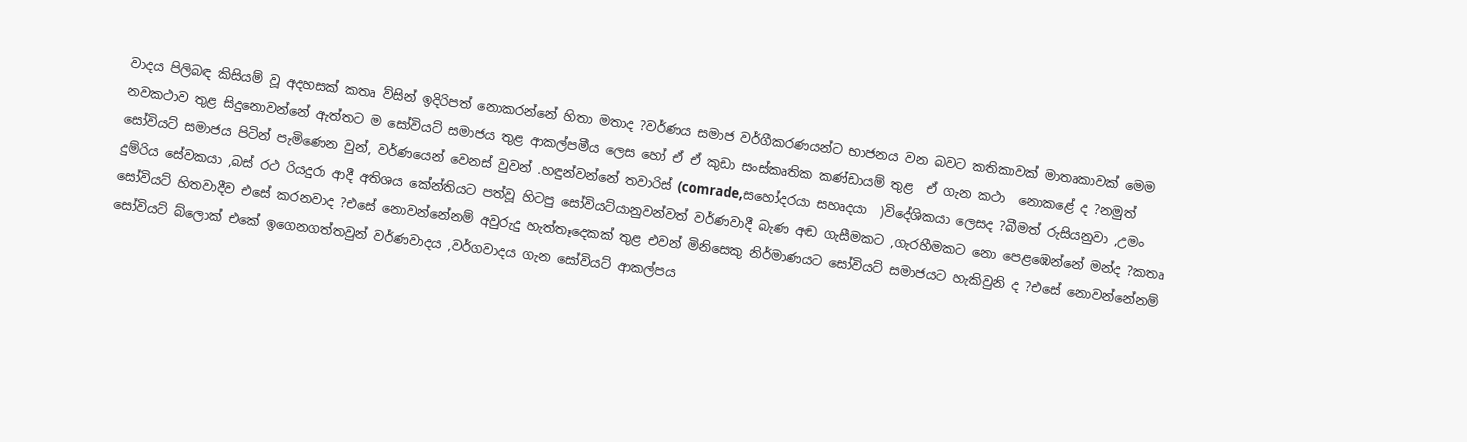වාදය පිලිබඳ කිසියම් වූ අදහසක් කතෘ ව්සින් ඉදිරිපත් නොකරන්නේ හිතා මතාද ?වර්ණය සමාජ වර්ගීකරණයන්ට භාජනය වන බවට කතිකාවක් මාතෘකාවක් මෙම නවකථාව තුළ සිදුනොවන්නේ ඇත්තට ම සෝවියට් සමාජය තුළ ආකල්පමීය ලෙස හෝ ඒ ඒ කුඩා සංස්කෘතික කණ්ඩායම් තුළ  ඒ ගැන කථා  නොකළේ ද ?නමුත් සෝවියට් සමාජය පිටින් පැමිණෙන වුන්, වර්ණයෙන් වෙනස් වුවන් .හඳුන්වන්නේ තවාරිස් (comrade,සහෝදරයා සහෘදයා  )විදේශිකයා ලෙසද ?බීමත් රුසියනුවා ,උමං දුම්රිය සේවකයා ,බස් රථ රියදුරා ආදී අතිශය කේන්තියට පත්වූ හිටපු සෝවියට්යානුවන්වත් වර්ණවාදී බැණ අඬ ගැසීමකට ,ගැරහීමකට නො පෙළඹෙන්නේ මන්ද ?කතෘ සෝවියට් හිතවාදීව එසේ කරනවාද ?එසේ නොවන්නේනම් අවුරුදු හැත්තෑදෙකක් තුළ එවන් මිනිසෙකු නිර්මාණයට සෝවියට් සමාජයට හැකිවුනි ද ?එසේ නොවන්නේනම්  සෝවියට් බ්ලොක් එකේ ඉගෙනගත්තවුන් වර්ණවාදය ,වර්ගවාදය ගැන සෝවියට් ආකල්පය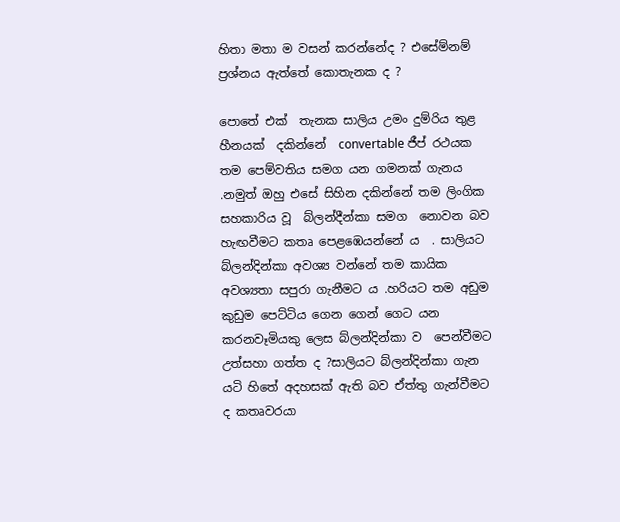හිතා මතා ම වසන් කරන්නේද ? එසේම්නම් ප්‍රශ්නය ඇත්තේ කොතැනක ද ?

පොතේ එක්  තැනක සාලිය උමං දුම්රිය තුළ හීනයක්  දකින්නේ  convertable ජීප් රථයක තම පෙම්වතිය සමග යන ගමනක් ගැනය  .නමුත් ඔහු එසේ සිහින දකින්නේ තම ලිංගික සහකාරිය වූ  බ්ලන්දීන්කා සමග  නොවන බව හැඟවීමට කතෘ පෙළඹෙයන්නේ ය  . සාලියට බ්ලන්දින්කා අවශ්‍ය වන්නේ තම කායික අවශ්‍යතා සපුරා ගැනීමට ය .හරියට තම අඩුම කුඩුම පෙට්ටිය ගෙන ගෙන් ගෙට යන කරනවෑමියකු ලෙස බ්ලන්දින්කා ව  පෙන්වීමට උත්සහා ගත්ත ද ?සාලියට බ්ලන්දින්කා ගැන යටි හිතේ අදහසක් ඇති බව ඒත්තු ගැන්වීමට ද කතෘවරයා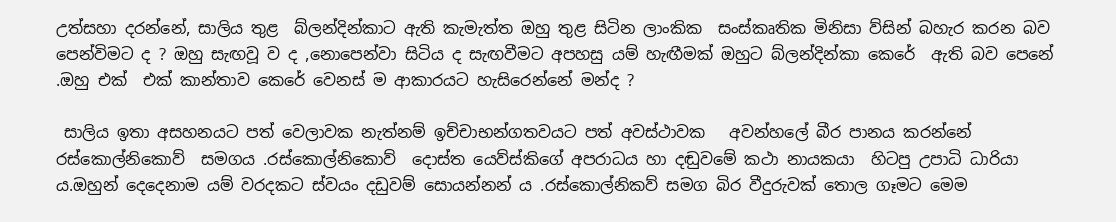උත්සහා දරන්නේ, සාලිය තුළ  බ්ලන්දින්කාට ඇති කැමැත්ත ඔහු තුළ සිටින ලාංකික  සංස්කෘතික මිනිසා ව්සින් බහැර කරන බව පෙන්විමට ද ? ඔහු සැඟවූ ව ද ,නොපෙන්වා සිටිය ද සැඟවීමට අපහසු යම් හැඟීමක් ඔහුට බ්ලන්දින්කා කෙරේ  ඇති බව පෙනේ  .ඔහු එක්  එක් කාන්තාව කෙරේ වෙනස් ම ආකාරයට හැසිරෙන්නේ මන්ද ?

 සාලිය ඉතා අසහනයට පත් වෙලාවක නැත්නම් ඉච්චාභන්ගතවයට පත් අවස්ථාවක   අවන්හලේ බීර පානය කරන්නේ රස්කොල්නිකොව්  සමගය .රස්කොල්නිකොව්  දොස්ත යෙව්ස්කිගේ අපරාධය හා දඬුවමේ කථා නායකයා  හිටපු උපාධි ධාරියා ය.ඔහුන් දෙදෙනාම යම් වරදකට ස්වයං දඩුවම් සොයන්නන් ය .රස්කොල්නිකව් සමග බිර වීදුරුවක් තොල ගෑමට මෙම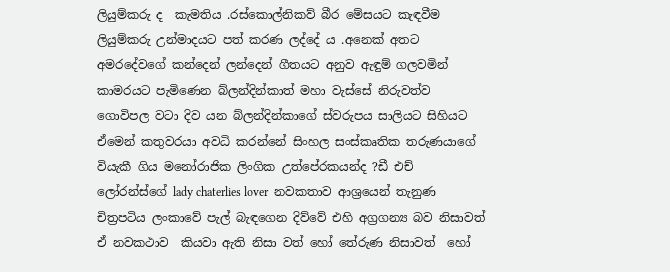ලියුම්කරු ද  කැමතිය .රස්කොල්නිකව් බීර මේසයට කැඳවීම  ලියුම්කරු උන්මාදයට පත් කරණ ලද්දේ ය .අනෙක් අතට අමරදේවගේ කන්දෙන් ලන්දෙන් ගීතයට අනුව ඇඳුම් ගලවමින් කාමරයට පැමිණෙන බ්ලන්දින්කාත් මහා වැස්සේ නිරුවත්ව ගොවිපල වටා දිව යන බ්ලන්දින්කාගේ ස්වරුපය සාලියට සිහියට ඒමෙන් කතුවරයා අවධි කරන්නේ සිංහල සංස්කෘතික තරුණයාගේ වියැකී ගිය මනෝරාජික ලිංගික උත්පේරකයන්ද ?ඩී එච් ලෝරන්ස්ගේ lady chaterlies lover  නවකතාව ආශ්‍රයෙන් තැනුණ චිත්‍රපටිය ලංකාවේ පැල් බැඳගෙන දිව්වේ එහි අග්‍රගන්‍ය බව නිසාවත් ඒ නවකථාව  කියවා ඇති නිසා වත් හෝ තේරුණ නිසාවත්  හෝ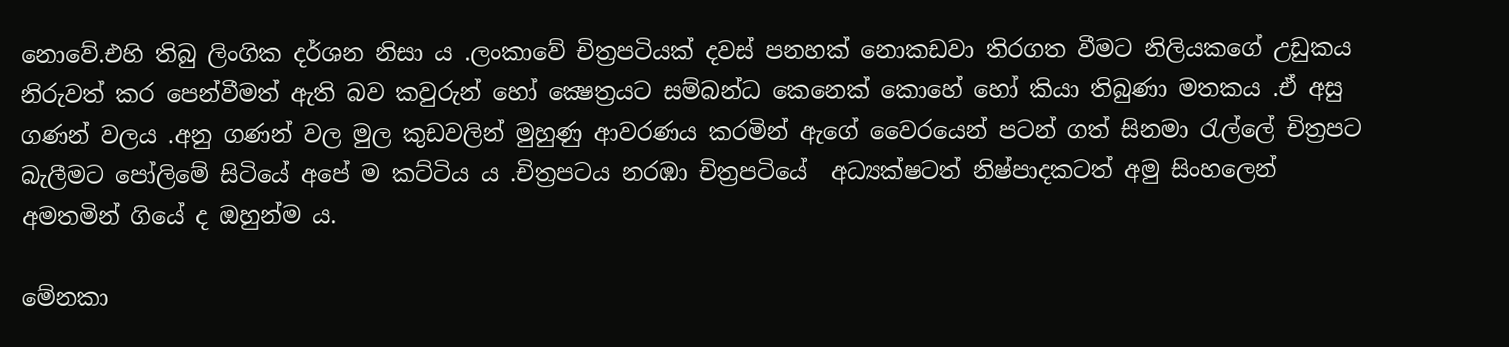නොවේ.එහි තිබු ලිංගික දර්ශන නිසා ය .ලංකාවේ චිත්‍රපටියක් දවස් පනහක් නොකඩවා තිරගත වීමට නිලියකගේ උඩුකය නිරුවත් කර පෙන්වීමත් ඇති බව කවුරුන් හෝ ක්‍ෂෙත්‍රයට සම්බන්ධ කෙනෙක් කොහේ හෝ කියා තිබුණා මතකය .ඒ අසු  ගණන් වලය .අනු ගණන් වල මුල කුඩවලින් මුහුණු ආවරණය කරමින් ඇගේ වෛරයෙන් පටන් ගත් සිනමා රැල්ලේ චිත්‍රපට බැලීමට පෝලිමේ සිටියේ අපේ ම කට්ටිය ය .චිත්‍රපටය නරඹා චිත්‍රපටියේ  අධ්‍යක්ෂටත් නිෂ්පාදකටත් අමු සිංහලෙන් අමතමින් ගියේ ද ඔහුන්ම ය.

මේනකා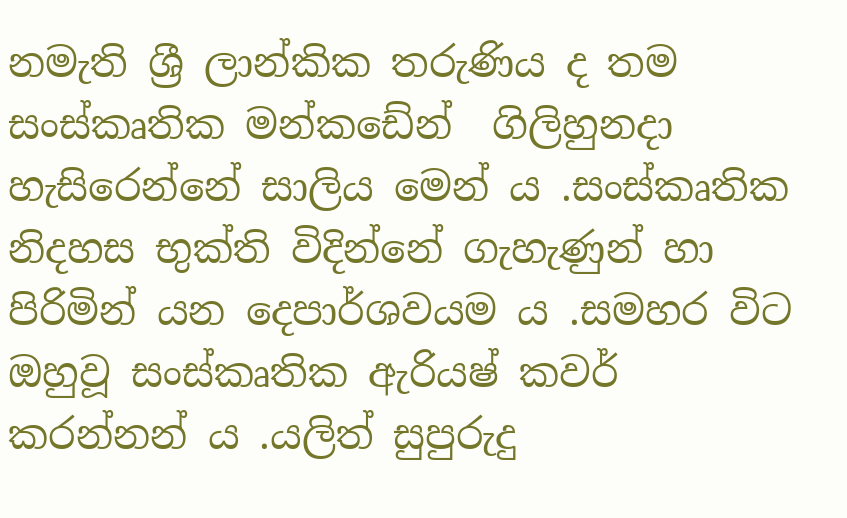නමැති ශ්‍රී ලාන්කික තරුණිය ද තම සංස්කෘතික මන්කඩේන්  ගිලිහුනදා හැසිරෙන්නේ සාලිය මෙන් ය .සංස්කෘතික නිදහස භුක්ති විදින්නේ ගැහැණුන් හා පිරිමින් යන දෙපාර්ශවයම ය .සමහර විට ඔහුවූ සංස්කෘතික ඇරියෂ් කවර් කරන්නන් ය .යලිත් සුපුරුදු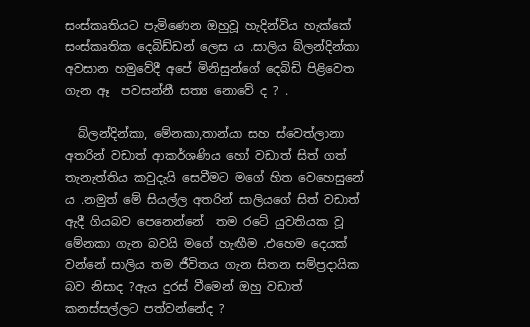සංස්කෘතියට පැමිණෙන ඔහුවූ හැදින්විය හැක්කේ  සංස්කෘතික දෙබිඩ්ඩන් ලෙස ය .සාලිය බ්ලන්දින්කා අවසාන හමුවේදී අපේ මිනිසුන්ගේ දෙබිඩි පිළිවෙත ගැන ඈ  පවසන්නී සත්‍ය නොවේ ද ? .

  බ්ලන්දින්කා, මේනකා,තාන්යා සහ ස්වෙත්ලානා අතරින් වඩාත් ආකර්ශණිය හෝ වඩාත් සිත් ගත් තැනැත්තිය කවුදැයි සෙවීමට මගේ හිත වෙහෙසුනේ ය .නමුත් මේ සියල්ල අතරින් සාලියගේ සිත් වඩාත් ඇදී ගියබව පෙනෙන්නේ  තම රටේ යුවතියක වූ මේනකා ගැන බවයි මගේ හැඟීම .එහෙම දෙයක් වන්නේ සාලිය තම ජීවිතය ගැන සිතන සම්ප්‍රදායික බව නිසාද ?ඇය දුරස් වීමෙන් ඔහු වඩාත් කනස්සල්ලට පත්වන්නේද ?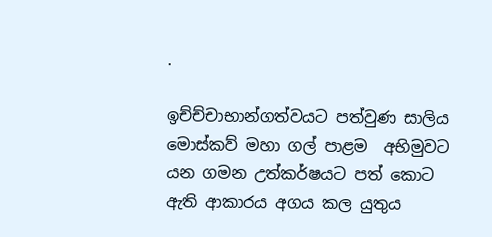.

ඉච්ච්චාභාන්ගත්වයට පත්වුණ සාලිය මොස්කව් මහා ගල් පාළම  අභිමුවට යන ගමන උත්කර්ෂයට පත් කොට ඇති ආකාරය අගය කල යුතුය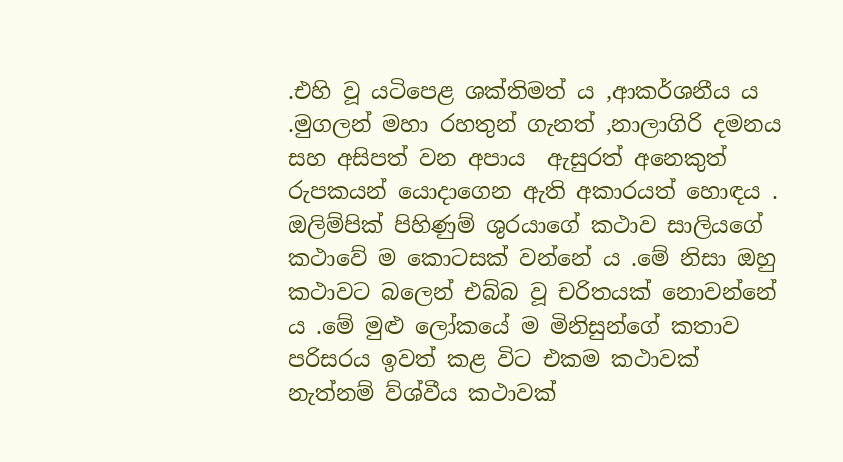.එහි වූ යටිපෙළ ශක්තිමත් ය ,ආකර්ශනීය ය .මුගලන් මහා රහතුන් ගැනත් ,නාලාගිරි දමනය සහ අසිපත් වන අපාය  ඇසුරත් අනෙකුත් රුපකයන් යොදාගෙන ඇති අකාරයත් හොඳය . ඔලිම්පික් පිහිණුම් ශුරයාගේ කථාව සාලියගේ  කථාවේ ම කොටසක් වන්නේ ය .මේ නිසා ඔහු කථාවට බලෙන් එබ්බ වූ චරිතයක් නොවන්නේ ය .මේ මුළු ලෝකයේ ම මිනිසුන්ගේ කතාව පරිසරය ඉවත් කළ විට එකම කථාවක් නැත්නම් ව්ශ්වීය කථාවක්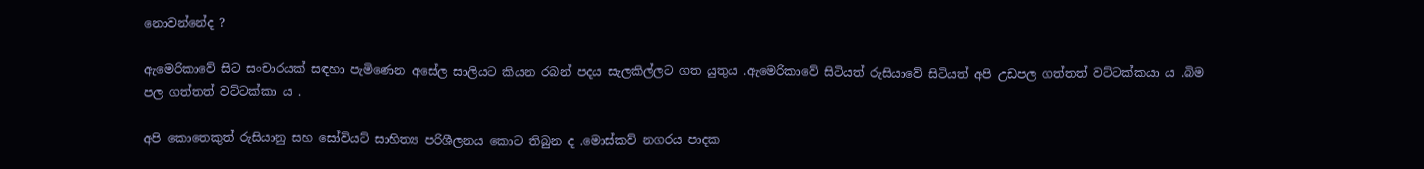නොවන්නේද ?

ඇමෙරිකාවේ සිට සංචාරයක් සඳහා පැමිණෙන අසේල සාලියට කියන රබන් පදය සැලකිල්ලට ගත යුතුය .ඇමෙරිකාවේ සිටියත් රුසියාවේ සිටියත් අපි උඩපල ගත්තත් වට්ටක්කයා ය .බිම පල ගත්තත් වට්ටක්කා ය .

අපි කොතෙකුත් රුසියානු සහ සෝවියට් සාහිත්‍ය පරිශීලනය කොට තිබුන ද .මොස්කව් නගරය පාදක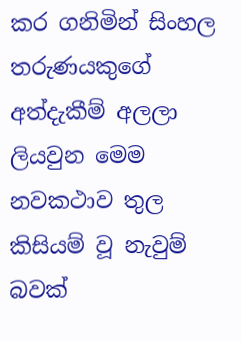කර ගනිමින් සිංහල තරුණයකුගේ අත්දැකීම් අලලා ලියවුන මෙම නවකථාව තුල  කිසියම් වූ නැවුම් බවක්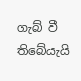ගැබ් වී තිබේයැයි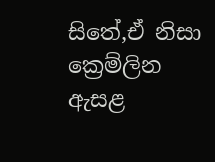සිතේ,ඒ නිසා ක්‍රෙම්ලින ඇසළ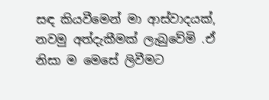සඳ කියවීමෙන් මා ආස්වාදයක්, නවමු අත්දැකීමක් ලැබුවේමි .ඒ නිසා ම මෙසේ ලිවීමට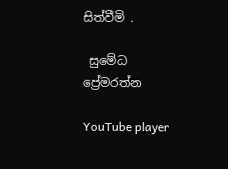සිත්වීමි .

 සුමේධ ප්‍රේමරත්න

YouTube player